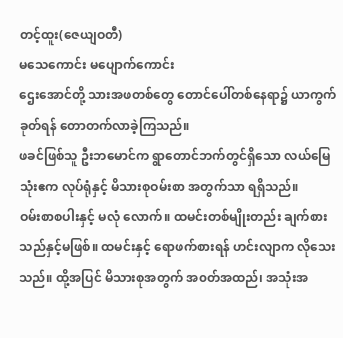တင့်ထူး(ဇေယျဝတီ)
မသေကောင်း မပျောက်ကောင်း
ဌေးအောင်တို့ သားအဖတစ်တွေ တောင်ပေါ်တစ်နေရာ၌ ယာကွက်ခုတ်ရန် တောတက်လာခဲ့ကြသည်။
ဖခင်ဖြစ်သူ ဦးဘမောင်က ရွာတောင်ဘက်တွင်ရှိသော လယ်မြေသုံးဧက လုပ်ရုံနှင့် မိသားစုဝမ်းစာ အတွက်သာ ရရှိသည်။
ဝမ်းစာစပါးနှင့် မလုံ လောက်။ ထမင်းတစ်မျိုးတည်း ချက်စားသည်နှင့်မဖြစ်။ ထမင်းနှင့် ရောဖက်စားရန် ဟင်းလျာက လိုသေးသည်။ ထို့အပြင် မိသားစုအတွက် အ၀တ်အထည်၊ အသုံးအ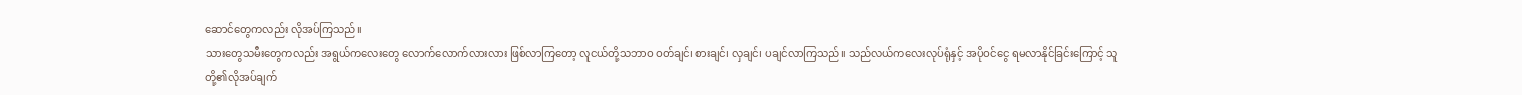ဆောင်တွေကလည်း လိုအပ်ကြသည်။
သားတွေသမီးတွေကလည်း အရွယ်ကလေးတွေ လောက်လောက်လားလား ဖြစ်လာကြတော့ လူငယ်တို့သဘာဝ ဝတ်ချင်၊ စားချင်၊ လှချင်၊ ပချင်လာကြသည်။ သည်လယ်ကလေးလုပ်ရုံနှင့် အပိုဝင်ငွေ ရမလာနိုင်ခြင်းကြောင့် သူတို့၏လိုအပ်ချက်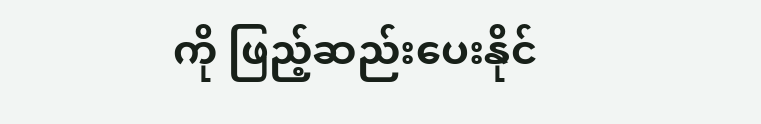ကို ဖြည့်ဆည်းပေးနိုင်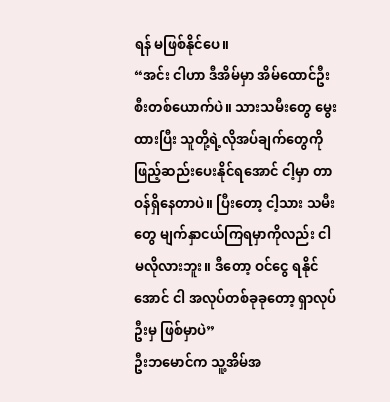ရန် မဖြစ်နိုင်ပေ။
“အင်း ငါဟာ ဒီအိမ်မှာ အိမ်ထောင်ဦးစီးတစ်ယောက်ပဲ။ သားသမီးတွေ မွေးထားပြီး သူတို့ရဲ့လိုအပ်ချက်တွေကို ဖြည့်ဆည်းပေးနိုင်ရအောင် ငါ့မှာ တာဝန်ရှိနေတာပဲ။ ပြီးတော့ ငါ့သား သမီးတွေ မျက်နှာငယ်ကြရမှာကိုလည်း ငါ မလိုလားဘူး။ ဒီတော့ ဝင်ငွေ ရနိုင်အောင် ငါ အလုပ်တစ်ခုခုတော့ ရှာလုပ်ဦးမှ ဖြစ်မှာပဲ”
ဦးဘမောင်က သူ့အိမ်အ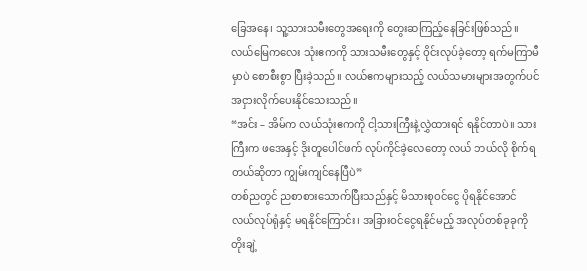ခြေအနေ၊ သူ့သားသမီးတွေအရေးကို တွေးဆကြည့်နေခြင်းဖြစ်သည်။
လယ်မြေကလေး သုံးဧကကို သားသမီးတွေနှင့် ဝိုင်းလုပ်ခဲ့တော့ ရက်မကြာမီမှာပဲ စောစီးစွာ ပြီးခဲ့သည်။ လယ်ဧကများသည့် လယ်သမားများအတွက်ပင် အငှားလိုက်ပေးနိုင်သေးသည်။
“အင်း – အိမ်က လယ်သုံးဧကကို ငါ့သားကြီးနဲ့လွှဲထားရင် ရနိုင်တာပဲ။ သားကြီးက ဖအေနှင့် ဒိုးတူပေါင်ဖက် လုပ်ကိုင်ခဲ့လေတော့ လယ် ဘယ်လို စိုက်ရတယ်ဆိုတာ ကျွမ်းကျင်နေပြီပဲ”
တစ်ညတွင် ညစာစားသောက်ပြီးသည်နှင့် မိသားစုဝင်ငွေ ပိုရနိုင်အောင် လယ်လုပ်ရုံနှင့် မရနိုင်ကြောင်း၊ အခြားဝင်ငွေရနိုင်မည့် အလုပ်တစ်ခုခုကို တိုးချဲ့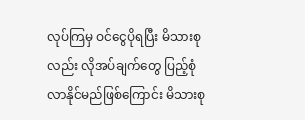လုပ်ကြမှ ဝင်ငွေပိုရပြီး မိသားစုလည်း လိုအပ်ချက်တွေ ပြည့်စုံလာနိုင်မည်ဖြစ်ကြောင်း မိသားစု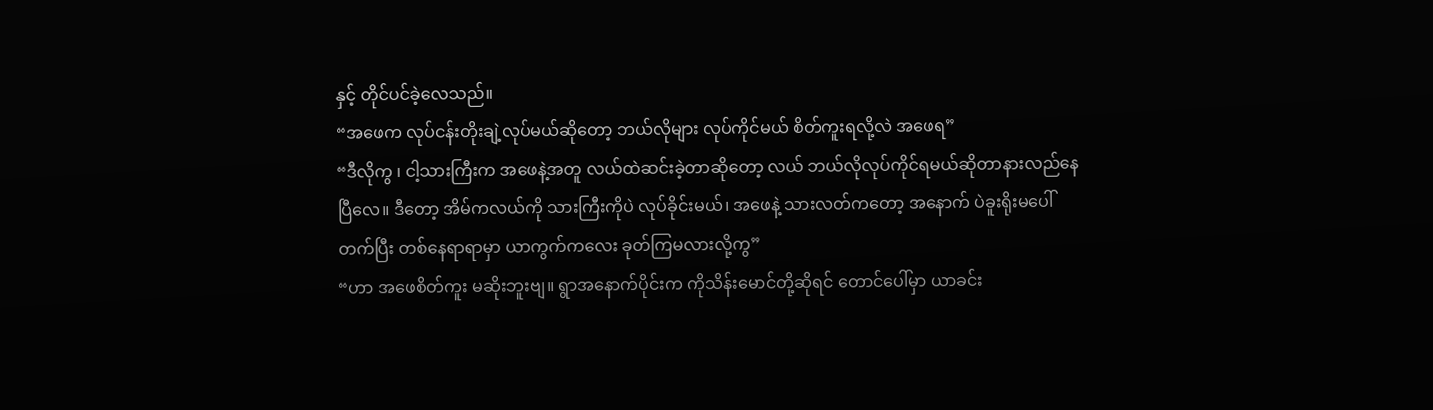နှင့် တိုင်ပင်ခဲ့လေသည်။
“အဖေက လုပ်ငန်းတိုးချဲ့လုပ်မယ်ဆိုတော့ ဘယ်လိုများ လုပ်ကိုင်မယ် စိတ်ကူးရလို့လဲ အဖေရ”
“ဒီလိုကွ ၊ ငါ့သားကြီးက အဖေနဲ့အတူ လယ်ထဲဆင်းခဲ့တာဆိုတော့ လယ် ဘယ်လိုလုပ်ကိုင်ရမယ်ဆိုတာနားလည်နေပြီလေ။ ဒီတော့ အိမ်ကလယ်ကို သားကြီးကိုပဲ လုပ်ခိုင်းမယ်၊ အဖေနဲ့ သားလတ်ကတော့ အနောက် ပဲခူးရိုးမပေါ်တက်ပြီး တစ်နေရာရာမှာ ယာကွက်ကလေး ခုတ်ကြမလားလို့ကွ”
“ဟာ အဖေစိတ်ကူး မဆိုးဘူးဗျ။ ရွာအနောက်ပိုင်းက ကိုသိန်းမောင်တို့ဆိုရင် တောင်ပေါ်မှာ ယာခင်း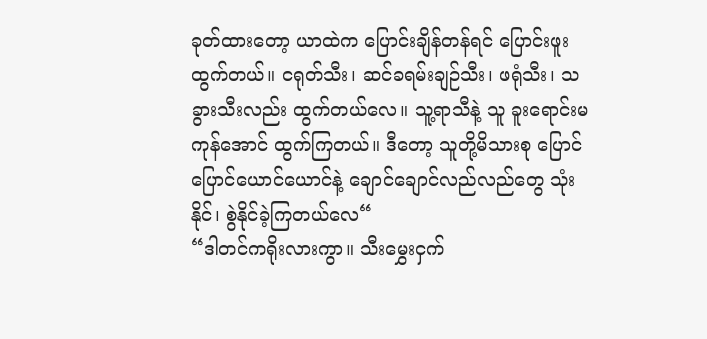ခုတ်ထားတော့ ယာထဲက ပြောင်းချိန်တန်ရင် ပြောင်းဖူးထွက်တယ်။ ငရုတ်သီး၊ ဆင်ခရမ်းချဉ်သီး၊ ဖရုံသီး၊ သခွားသီးလည်း ထွက်တယ်လေ။ သူ့ရာသီနဲ့ သူ ခူးရောင်းမကုန်အောင် ထွက်ကြတယ်။ ဒီတော့ သူတို့မိသားစု ပြောင်ပြောင်ယောင်ယောင်နဲ့ ချောင်ချောင်လည်လည်တွေ သုံးနိုင်၊ စွဲနိုင်ခဲ့ကြတယ်လေ“
“ဒါတင်ကရိုးလားကွာ။ သီးမွှေးငှက်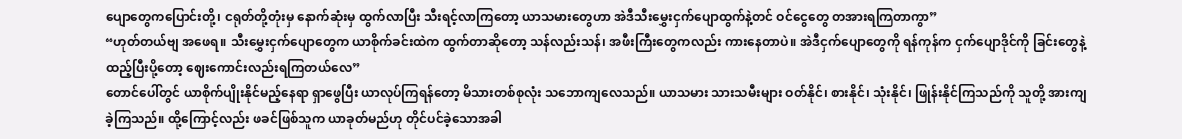ပျောတွေကပြောင်းတို့၊ ငရုတ်တို့တုံးမှ နောက်ဆုံးမှ ထွက်လာပြီး သီးရင့်လာကြတော့ ယာသမားတွေဟာ အဲဒီသီးမွှေးငှက်ပျောထွက်နဲ့တင် ဝင်ငွေတွေ တအားရကြတာကွာ”
“ဟုတ်တယ်ဗျ အဖေရ။ သီးမွှေးငှက်ပျောတွေက ယာစိုက်ခင်းထဲက ထွက်တာဆိုတော့ သန်လည်းသန်၊ အဖီးကြီးတွေကလည်း ကားနေတာပဲ။ အဲဒီငှက်ပျောတွေကို ရန်ကုန်က ငှက်ပျောဒိုင်ကို ခြင်းတွေနဲ့ ထည့်ပြီးပို့တော့ ဈေးကောင်းလည်းရကြတယ်လေ”
တောင်ပေါ်တွင် ယာစိုက်ပျိုးနိုင်မည့်နေရာ ရှာဖွေပြီး ယာလုပ်ကြရန်တော့ မိသားတစ်စုလုံး သဘောကျလေသည်။ ယာသမား သားသမီးများ ဝတ်နိုင်၊ စားနိုင်၊ သုံးနိုင်၊ ဖြုန်းနိုင်ကြသည်ကို သူတို့ အားကျခဲ့ကြသည်။ ထို့ကြောင့်လည်း ဖခင်ဖြစ်သူက ယာခုတ်မည်ဟု တိုင်ပင်ခဲ့သောအခါ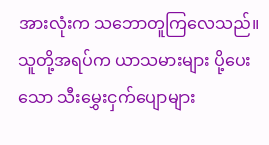အားလုံးက သဘောတူကြလေသည်။ သူတို့အရပ်က ယာသမားများ ပို့ပေးသော သီးမွှေးငှက်ပျောများ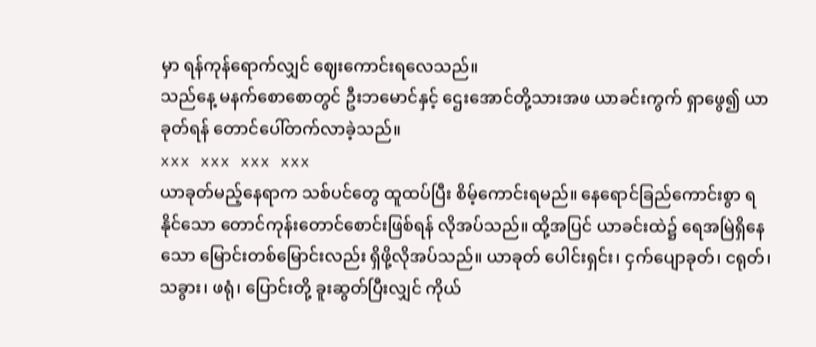မှာ ရန်ကုန်ရောက်လျှင် ဈေးကောင်းရလေသည်။
သည်နေ့ မနက်စောစောတွင် ဦးဘမောင်နှင့် ဌေးအောင်တို့သားအဖ ယာခင်းကွက် ရှာဖွေ၍ ယာခုတ်ရန် တောင်ပေါ်တက်လာခဲ့သည်။
xxx xxx xxx xxx
ယာခုတ်မည့်နေရာက သစ်ပင်တွေ ထူထပ်ပြီး စိမ့်ကောင်းရမည်။ နေရောင်ခြည်ကောင်းစွာ ရနိုင်သော တောင်ကုန်းတောင်စောင်းဖြစ်ရန် လိုအပ်သည်။ ထို့အပြင် ယာခင်းထဲ၌ ရေအမြဲရှိနေသော မြောင်းတစ်မြောင်းလည်း ရှိဖို့လိုအပ်သည်။ ယာခုတ် ပေါင်းရှင်း၊ ငှက်ပျောခုတ်၊ ငရုတ်၊ သခွား၊ ဖရုံ၊ ပြောင်းတို့ ခူးဆွတ်ပြီးလျှင် ကိုယ်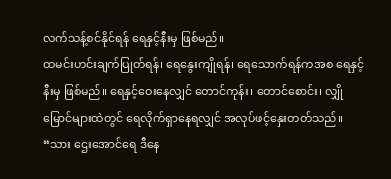လက်သန့်စင်နိုင်ရန် ရေနှင့်နီးမှ ဖြစ်မည်။
ထမင်းဟင်းချက်ပြုတ်ရန်၊ ရေနွေးကျိုရန်၊ ရေသောက်ရန်ကအစ ရေနှင့်နီးမှ ဖြစ်မည်။ ရေနှင့်ဝေးနေလျှင် တောင်ကုန်း၊ တောင်စောင်း၊ လျှိုမြောင်များထဲတွင် ရေလိုက်ရှာနေရလျှင် အလုပ်ဖင့်နှေးတတ်သည်။
“သား ဌေးအောင်ရေ ဒီနေ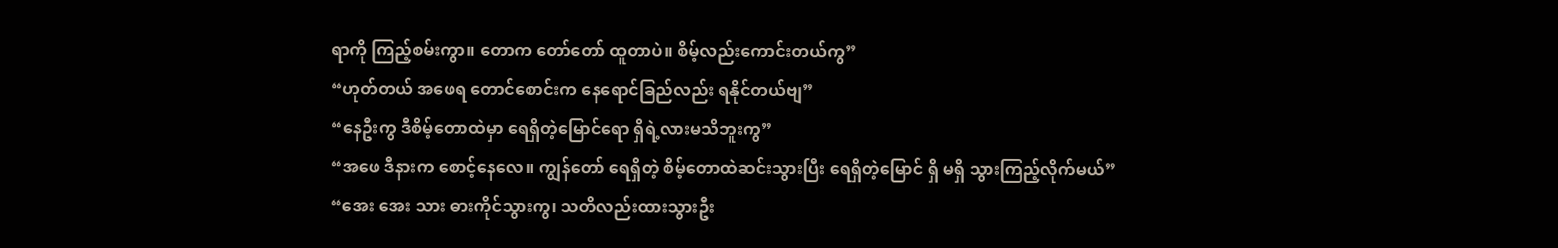ရာကို ကြည့်စမ်းကွာ။ တောက တော်တော် ထူတာပဲ။ စိမ့်လည်းကောင်းတယ်ကွ”
“ဟုတ်တယ် အဖေရ တောင်စောင်းက နေရောင်ခြည်လည်း ရနိုင်တယ်ဗျ”
“နေဦးကွ ဒီစိမ့်တောထဲမှာ ရေရှိတဲ့မြောင်ရော ရှိရဲ့လားမသိဘူးကွ”
“အဖေ ဒီနားက စောင့်နေလေ။ ကျွန်တော် ရေရှိတဲ့ စိမ့်တောထဲဆင်းသွားပြီး ရေရှိတဲ့မြောင် ရှိ မရှိ သွားကြည့်လိုက်မယ်”
“အေး အေး သား ဓားကိုင်သွားကွ၊ သတိလည်းထားသွားဦး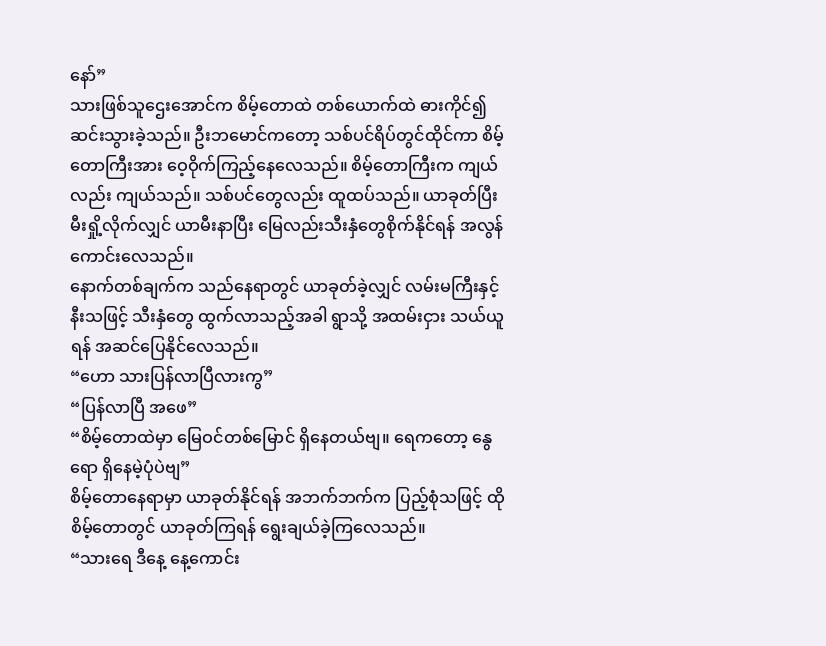နော်”
သားဖြစ်သူဌေးအောင်က စိမ့်တောထဲ တစ်ယောက်ထဲ ဓားကိုင်၍ ဆင်းသွားခဲ့သည်။ ဦးဘမောင်ကတော့ သစ်ပင်ရိပ်တွင်ထိုင်ကာ စိမ့်တောကြီးအား ဝေ့ဝိုက်ကြည့်နေလေသည်။ စိမ့်တောကြီးက ကျယ်လည်း ကျယ်သည်။ သစ်ပင်တွေလည်း ထူထပ်သည်။ ယာခုတ်ပြီး မီးရှို့လိုက်လျှင် ယာမီးနာပြီး မြေလည်းသီးနှံတွေစိုက်နိုင်ရန် အလွန်ကောင်းလေသည်။
နောက်တစ်ချက်က သည်နေရာတွင် ယာခုတ်ခဲ့လျှင် လမ်းမကြီးနှင့် နီးသဖြင့် သီးနှံတွေ ထွက်လာသည့်အခါ ရွာသို့ အထမ်းငှား သယ်ယူရန် အဆင်ပြေနိုင်လေသည်။
“ဟော သားပြန်လာပြီလားကွ”
“ပြန်လာပြီ အဖေ”
“စိမ့်တောထဲမှာ မြေဝင်တစ်မြောင် ရှိနေတယ်ဗျ။ ရေကတော့ နွေရော ရှိနေမဲ့ပုံပဲဗျ”
စိမ့်တောနေရာမှာ ယာခုတ်နိုင်ရန် အဘက်ဘက်က ပြည့်စုံသဖြင့် ထို စိမ့်တောတွင် ယာခုတ်ကြရန် ရွေးချယ်ခဲ့ကြလေသည်။
“သားရေ ဒီနေ့ နေ့ကောင်း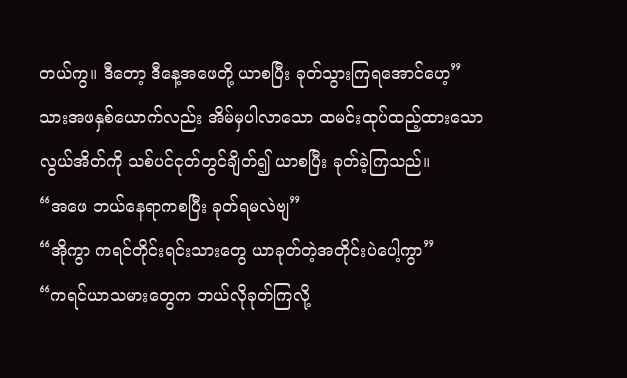တယ်ကွ။ ဒီတော့ ဒီနေ့အဖေတို့ ယာစပြီး ခုတ်သွားကြရအောင်ဟေ့”
သားအဖနှစ်ယောက်လည်း အိမ်မှပါလာသော ထမင်းထုပ်ထည့်ထားသောလွယ်အိတ်ကို သစ်ပင်ငုတ်တွင်ချိတ်၍ ယာစပြီး ခုတ်ခဲ့ကြသည်။
“အဖေ ဘယ်နေရာကစပြီး ခုတ်ရမလဲဗျ”
“အိုကွာ ကရင်တိုင်းရင်းသားတွေ ယာခုတ်တဲ့အတိုင်းပဲပေါ့ကွာ”
“ကရင်ယာသမားတွေက ဘယ်လိုခုတ်ကြလို့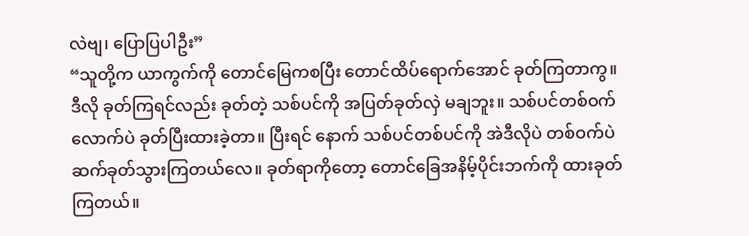လဲဗျ၊ ပြောပြပါဦး”
“သူတို့က ယာကွက်ကို တောင်မြေကစပြီး တောင်ထိပ်ရောက်အောင် ခုတ်ကြတာကွ။ ဒီလို ခုတ်ကြရင်လည်း ခုတ်တဲ့ သစ်ပင်ကို အပြတ်ခုတ်လှဲ မချဘူး။ သစ်ပင်တစ်ဝက်လောက်ပဲ ခုတ်ပြီးထားခဲ့တာ။ ပြီးရင် နောက် သစ်ပင်တစ်ပင်ကို အဲဒီလိုပဲ တစ်ဝက်ပဲ ဆက်ခုတ်သွားကြတယ်လေ။ ခုတ်ရာကိုတော့ တောင်ခြေအနိမ့်ပိုင်းဘက်ကို ထားခုတ်ကြတယ်။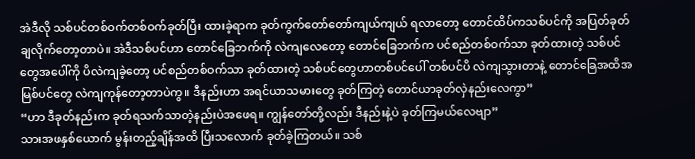အဲဒီလို သစ်ပင်တစ်ဝက်တစ်ဝက်ခုတ်ပြီး ထားခဲ့ရာက ခုတ်ကွက်တော်တော်ကျယ်ကျယ် ရလာတော့ တောင်ထိပ်ကသစ်ပင်ကို အပြတ်ခုတ်ချလိုက်တော့တာပဲ။ အဲဒီသစ်ပင်ဟာ တောင်ခြေဘက်ကို လဲကျလေတော့ တောင်ခြေဘက်က ပင်စည်တစ်ဝက်သာ ခုတ်ထားတဲ့ သစ်ပင်တွေအပေါ်ကို ပိလဲကျခဲ့တော့ ပင်စည်တစ်ဝက်သာ ခုတ်ထားတဲ့ သစ်ပင်တွေဟာတစ်ပင်ပေါ် တစ်ပင်ပိ လဲကျသွားတာနဲ့ တောင်ခြေအထိအမြစ်ပင်တွေ လဲကျကုန်တော့တာပဲကွ။ ဒီနည်းဟာ အရင်ယာသမားတွေ ခုတ်ကြတဲ့ တောင်ယာခုတ်လှဲနည်းလေကွာ”
“ဟာ ဒီခုတ်နည်းက ခုတ်ရသက်သာတဲ့နည်းပဲအဖေရ။ ကျွန်တော်တို့လည်း ဒီနည်းနဲ့ပဲ ခုတ်ကြမယ်လေဗျာ”
သားအဖနှစ်ယောက် မွန်းတည့်ချိန်အထိ ပြီးသလောက် ခုတ်ခဲ့ကြတယ်။ သစ်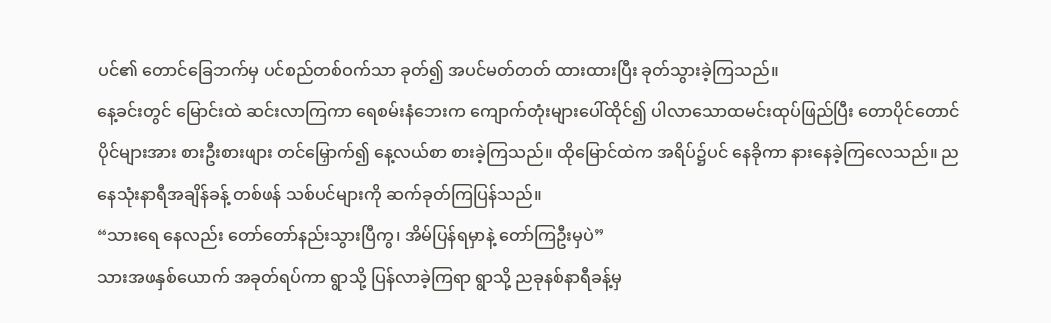ပင်၏ တောင်ခြေဘက်မှ ပင်စည်တစ်ဝက်သာ ခုတ်၍ အပင်မတ်တတ် ထားထားပြီး ခုတ်သွားခဲ့ကြသည်။
နေ့ခင်းတွင် မြောင်းထဲ ဆင်းလာကြကာ ရေစမ်းနံဘေးက ကျောက်တုံးများပေါ်ထိုင်၍ ပါလာသောထမင်းထုပ်ဖြည်ပြီး တောပိုင်တောင်ပိုင်များအား စားဦးစားဖျား တင်မြှောက်၍ နေ့လယ်စာ စားခဲ့ကြသည်။ ထိုမြောင်ထဲက အရိပ်၌ပင် နေခိုကာ နားနေခဲ့ကြလေသည်။ ညနေသုံးနာရီအချိန်ခန့် တစ်ဖန် သစ်ပင်များကို ဆက်ခုတ်ကြပြန်သည်။
“သားရေ နေလည်း တော်တော်နည်းသွားပြီကွ၊ အိမ်ပြန်ရမှာနဲ့ တော်ကြဦးမှပဲ”
သားအဖနှစ်ယောက် အခုတ်ရပ်ကာ ရွာသို့ ပြန်လာခဲ့ကြရာ ရွာသို့ ညခုနစ်နာရီခန့်မှ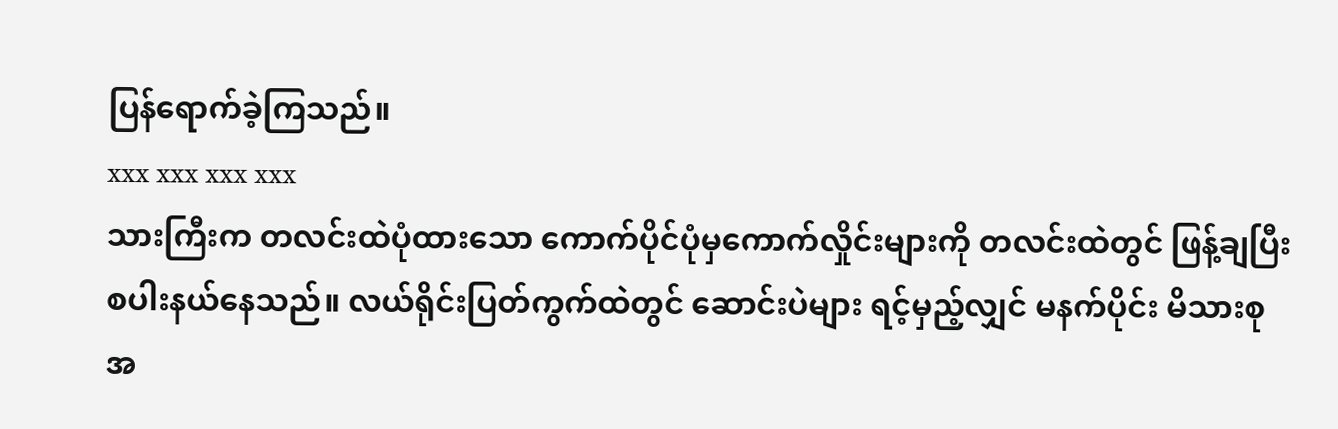ပြန်ရောက်ခဲ့ကြသည်။
xxx xxx xxx xxx
သားကြီးက တလင်းထဲပုံထားသော ကောက်ပိုင်ပုံမှကောက်လှိုင်းများကို တလင်းထဲတွင် ဖြန့်ချပြီး စပါးနယ်နေသည်။ လယ်ရိုင်းပြတ်ကွက်ထဲတွင် ဆောင်းပဲများ ရင့်မှည့်လျှင် မနက်ပိုင်း မိသားစုအ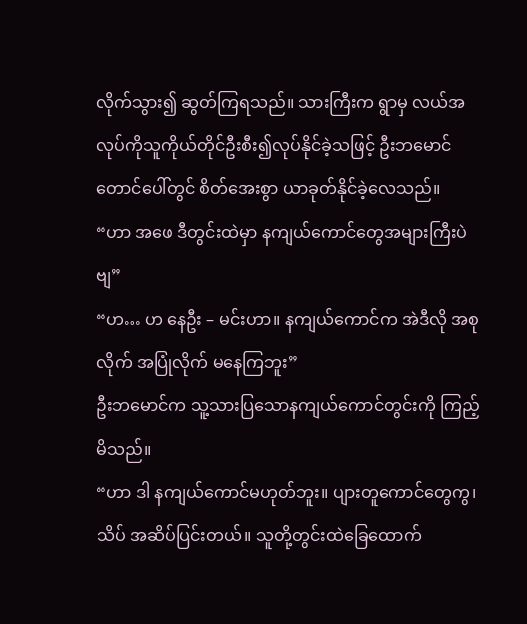လိုက်သွား၍ ဆွတ်ကြရသည်။ သားကြီးက ရွာမှ လယ်အလုပ်ကိုသူကိုယ်တိုင်ဦးစီး၍လုပ်နိုင်ခဲ့သဖြင့် ဦးဘမောင် တောင်ပေါ်တွင် စိတ်အေးစွာ ယာခုတ်နိုင်ခဲ့လေသည်။
“ဟာ အဖေ ဒီတွင်းထဲမှာ နကျယ်ကောင်တွေအများကြီးပဲဗျ”
“ဟ… ဟ နေဦး – မင်းဟာ။ နကျယ်ကောင်က အဲဒီလို အစုလိုက် အပြုံလိုက် မနေကြဘူး”
ဦးဘမောင်က သူ့သားပြသောနကျယ်ကောင်တွင်းကို ကြည့်မိသည်။
“ဟာ ဒါ နကျယ်ကောင်မဟုတ်ဘူး။ ပျားတူကောင်တွေကွ၊ သိပ် အဆိပ်ပြင်းတယ်။ သူတို့တွင်းထဲခြေထောက်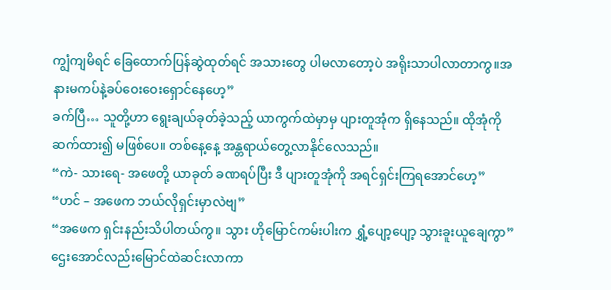ကျွံကျမိရင် ခြေထောက်ပြန်ဆွဲထုတ်ရင် အသားတွေ ပါမလာတော့ပဲ အရိုးသာပါလာတာကွ။အနားမကပ်နဲ့ခပ်ဝေးဝေးရှောင်နေဟေ့”
ခက်ပြီ… သူတို့ဟာ ရွေးချယ်ခုတ်ခဲ့သည့် ယာကွက်ထဲမှာမှ ပျားတူအုံက ရှိနေသည်။ ထိုအုံကို ဆက်ထား၍ မဖြစ်ပေ။ တစ်နေ့နေ့ အန္တရာယ်တွေ့လာနိုင်လေသည်။
“ကဲ- သားရေ- အဖေတို့ ယာခုတ် ခဏရပ်ပြီး ဒီ ပျားတူအုံကို အရင်ရှင်းကြရအောင်ဟေ့”
“ဟင် – အဖေက ဘယ်လိုရှင်းမှာလဲဗျ”
“အဖေက ရှင်းနည်းသိပါတယ်ကွ။ သွား ဟိုမြောင်ကမ်းပါးက ရွှံ့ပျော့ပျော့ သွားခူးယူချေကွာ”
ဌေးအောင်လည်းမြောင်ထဲဆင်းလာကာ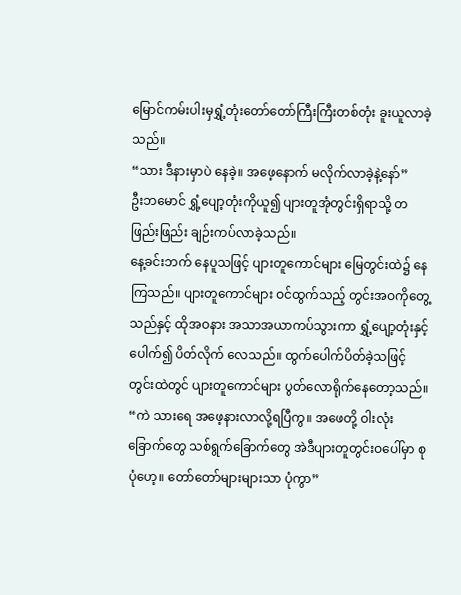မြောင်ကမ်းပါးမှရွှံ့တုံးတော်တော်ကြီးကြီးတစ်တုံး ခူးယူလာခဲ့သည်။
“သား ဒီနားမှာပဲ နေခဲ့။ အဖေ့နောက် မလိုက်လာခဲ့နဲ့နော်”
ဦးဘမောင် ရွှံ့ပျော့တုံးကိုယူ၍ ပျားတူအုံတွင်းရှိရာသို့ တဖြည်းဖြည်း ချဉ်းကပ်လာခဲ့သည်။
နေ့ခင်းဘက် နေပူသဖြင့် ပျားတူကောင်များ မြေတွင်းထဲ၌ နေကြသည်။ ပျားတူကောင်များ ဝင်ထွက်သည့် တွင်းအဝကိုတွေ့သည်နှင့် ထိုအဝနား အသာအယာကပ်သွားကာ ရွှံ့ပျော့တုံးနှင့်ပေါက်၍ ပိတ်လိုက် လေသည်။ ထွက်ပေါက်ပိတ်ခဲ့သဖြင့် တွင်းထဲတွင် ပျားတူကောင်များ ပွတ်လောရိုက်နေတော့သည်။
“ကဲ သားရေ အဖေ့နားလာလို့ရပြီကွ။ အဖေတို့ ဝါးလုံးခြောက်တွေ သစ်ရွက်ခြောက်တွေ အဲဒီပျားတူတွင်းဝပေါ်မှာ စုပုံဟေ့။ တော်တော်များများသာ ပုံကွာ”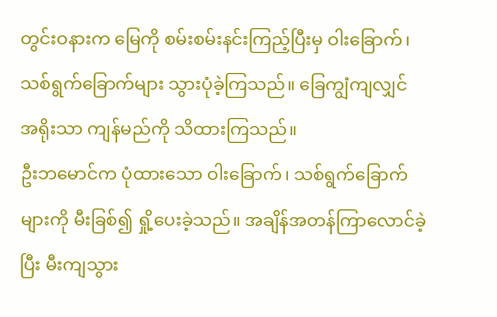တွင်းဝနားက မြေကို စမ်းစမ်းနင်းကြည့်ပြီးမှ ဝါးခြောက်၊ သစ်ရွက်ခြောက်များ သွားပုံခဲ့ကြသည်။ ခြေကျွံကျလျှင် အရိုးသာ ကျန်မည်ကို သိထားကြသည်။
ဦးဘမောင်က ပုံထားသော ဝါးခြောက်၊ သစ်ရွက်ခြောက်များကို မီးခြစ်၍ ရှို့ပေးခဲ့သည်။ အချိန်အတန်ကြာလောင်ခဲ့ပြီး မီးကျသွား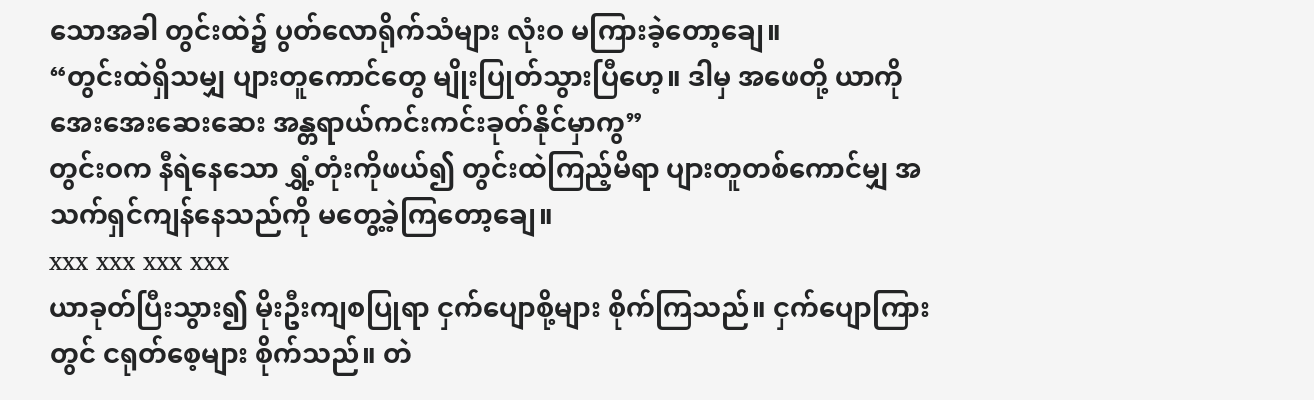သောအခါ တွင်းထဲ၌ ပွတ်လောရိုက်သံများ လုံးဝ မကြားခဲ့တော့ချေ။
“တွင်းထဲရှိသမျှ ပျားတူကောင်တွေ မျိုးပြုတ်သွားပြီဟေ့။ ဒါမှ အဖေတို့ ယာကို အေးအေးဆေးဆေး အန္တရာယ်ကင်းကင်းခုတ်နိုင်မှာကွ”
တွင်းဝက နီရဲနေသော ရွှံ့တုံးကိုဖယ်၍ တွင်းထဲကြည့်မိရာ ပျားတူတစ်ကောင်မျှ အသက်ရှင်ကျန်နေသည်ကို မတွေ့ခဲ့ကြတော့ချေ။
xxx xxx xxx xxx
ယာခုတ်ပြီးသွား၍ မိုးဦးကျစပြုရာ ငှက်ပျောစို့များ စိုက်ကြသည်။ ငှက်ပျောကြားတွင် ငရုတ်စေ့များ စိုက်သည်။ တဲ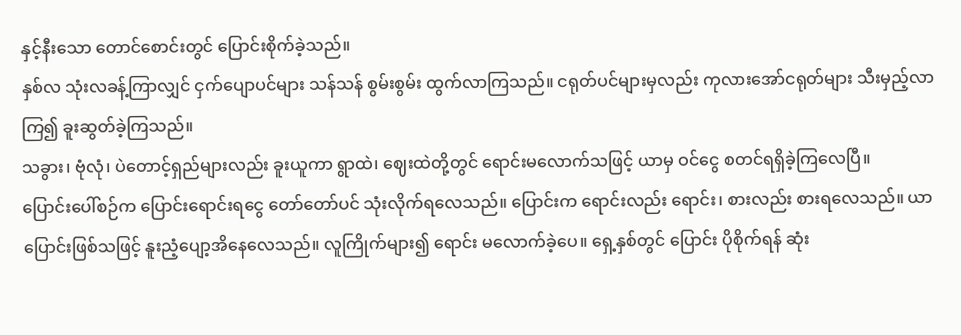နှင့်နီးသော တောင်စောင်းတွင် ပြောင်းစိုက်ခဲ့သည်။
နှစ်လ သုံးလခန့်ကြာလျှင် ငှက်ပျောပင်များ သန်သန် စွမ်းစွမ်း ထွက်လာကြသည်။ ငရုတ်ပင်များမှလည်း ကုလားအော်ငရုတ်များ သီးမှည့်လာကြ၍ ခူးဆွတ်ခဲ့ကြသည်။
သခွား၊ ဗုံလုံ၊ ပဲတောင့်ရှည်များလည်း ခူးယူကာ ရွာထဲ၊ ဈေးထဲတို့တွင် ရောင်းမလောက်သဖြင့် ယာမှ ဝင်ငွေ စတင်ရရှိခဲ့ကြလေပြီ။
ပြောင်းပေါ်စဉ်က ပြောင်းရောင်းရငွေ တော်တော်ပင် သုံးလိုက်ရလေသည်။ ပြောင်းက ရောင်းလည်း ရောင်း၊ စားလည်း စားရလေသည်။ ယာပြောင်းဖြစ်သဖြင့် နူးညံ့ပျော့အိနေလေသည်။ လူကြိုက်များ၍ ရောင်း မလောက်ခဲ့ပေ။ ရှေ့နှစ်တွင် ပြောင်း ပိုစိုက်ရန် ဆုံး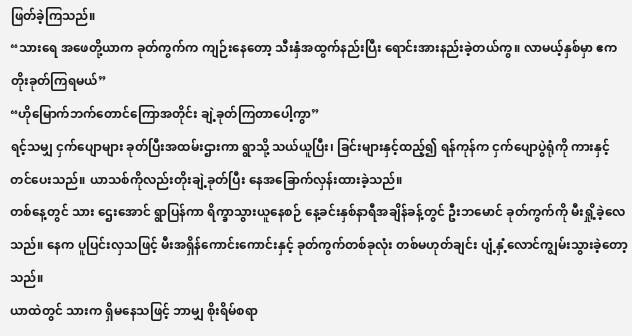ဖြတ်ခဲ့ကြသည်။
“သားရေ အဖေတို့ယာက ခုတ်ကွက်က ကျဉ်းနေတော့ သီးနှံအထွက်နည်းပြီး ရောင်းအားနည်းခဲ့တယ်ကွ။ လာမယ့်နှစ်မှာ ဧကတိုးခုတ်ကြရမယ်”
“ဟိုမြောက်ဘက်တောင်ကြောအတိုင်း ချဲ့ခုတ်ကြတာပေါ့ကွာ”
ရင့်သမျှ ငှက်ပျောများ ခုတ်ပြီးအထမ်းဌားကာ ရွာသို့ သယ်ယူပြီး၊ ခြင်းများနှင့်ထည့်၍ ရန်ကုန်က ငှက်ပျောပွဲရုံကို ကားနှင့် တင်ပေးသည်။ ယာသစ်ကိုလည်းတိုးချဲ့ခုတ်ပြီး နေအခြောက်လှန်းထားခဲ့သည်။
တစ်နေ့တွင် သား ဌေးအောင် ရွာပြန်ကာ ရိက္ခာသွားယူနေစဉ် နေ့ခင်းနှစ်နာရီအချိန်ခန့်တွင် ဦးဘမောင် ခုတ်ကွက်ကို မီးရှို့ခဲ့လေသည်။ နေက ပူပြင်းလှသဖြင့် မီးအရှိန်ကောင်းကောင်းနှင့် ခုတ်ကွက်တစ်ခုလုံး တစ်မဟုတ်ချင်း ပျံ့နှံ့လောင်ကျွမ်းသွားခဲ့တော့သည်။
ယာထဲတွင် သားက ရှိမနေသဖြင့် ဘာမျှ စိုးရိမ်စရာ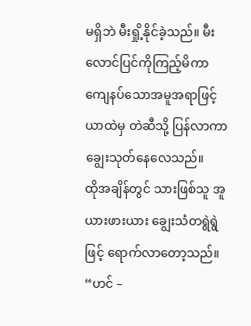မရှိဘဲ မီးရှို့နိုင်ခဲ့သည်။ မီးလောင်ပြင်ကိုကြည့်မိကာကျေနပ်သောအမူအရာဖြင့် ယာထဲမှ တဲဆီသို့ ပြန်လာကာ ချွေးသုတ်နေလေသည်။
ထိုအချိန်တွင် သားဖြစ်သူ အူယားဖားယား ချွေးသံတရွဲရွဲဖြင့် ရောက်လာတော့သည်။
“ဟင် –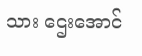သား ဌေးအောင်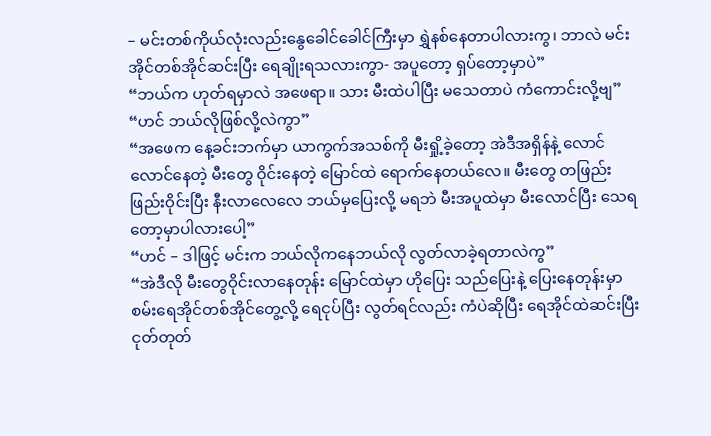– မင်းတစ်ကိုယ်လုံးလည်းနွေခေါင်ခေါင်ကြီးမှာ ရွှဲနစ်နေတာပါလားကွ၊ ဘာလဲ မင်း အိုင်တစ်အိုင်ဆင်းပြီး ရေချိုးရသလားကွာ- အပူတော့ ရှပ်တော့မှာပဲ”
“ဘယ်က ဟုတ်ရမှာလဲ အဖေရာ။ သား မီးထဲပါပြီး မသေတာပဲ ကံကောင်းလို့ဗျ”
“ဟင် ဘယ်လိုဖြစ်လို့လဲကွာ”
“အဖေက နေ့ခင်းဘက်မှာ ယာကွက်အသစ်ကို မီးရှို့ခဲ့တော့ အဲဒီအရှိန်နဲ့ လောင်လောင်နေတဲ့ မီးတွေ ဝိုင်းနေတဲ့ မြောင်ထဲ ရောက်နေတယ်လေ။ မီးတွေ တဖြည်းဖြည်းဝိုင်းပြီး နီးလာလေလေ ဘယ်မှပြေးလို့ မရဘဲ မီးအပူထဲမှာ မီးလောင်ပြီး သေရတော့မှာပါလားပေါ့”
“ဟင် – ဒါဖြင့် မင်းက ဘယ်လိုကနေဘယ်လို လွတ်လာခဲ့ရတာလဲကွ”
“အဲဒီလို မီးတွေဝိုင်းလာနေတုန်း မြောင်ထဲမှာ ဟိုပြေး သည်ပြေးနဲ့ ပြေးနေတုန်းမှာ စမ်းရေအိုင်တစ်အိုင်တွေ့လို့ ရေငုပ်ပြီး လွတ်ရင်လည်း ကံပဲဆိုပြီး ရေအိုင်ထဲဆင်းပြီး ငုတ်တုတ်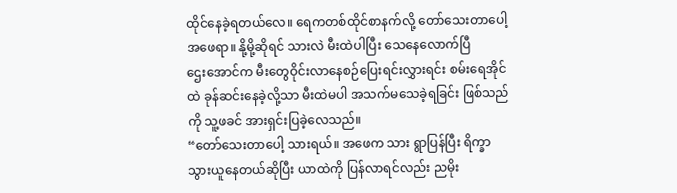ထိုင်နေခဲ့ရတယ်လေ။ ရေကတစ်ထိုင်စာနက်လို့ တော်သေးတာပေါ့အဖေရာ။ နို့မို့ဆိုရင် သားလဲ မီးထဲပါပြီး သေနေလောက်ပြီ
ဌေးအောင်က မီးတွေဝိုင်းလာနေစဉ်ပြေးရင်းလွှားရင်း စမ်းရေအိုင်ထဲ ခုန်ဆင်းနေခဲ့လို့သာ မီးထဲမပါ အသက်မသေခဲ့ရခြင်း ဖြစ်သည်ကို သူ့ဖခင် အားရှင်းပြခဲ့လေသည်။
“တော်သေးတာပေါ့ သားရယ်။ အဖေက သား ရွာပြန်ပြီး ရိက္ခာသွားယူနေတယ်ဆိုပြီး ယာထဲကို ပြန်လာရင်လည်း ညမိုး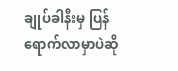ချုပ်ခါနီးမှ ပြန်ရောက်လာမှာပဲဆို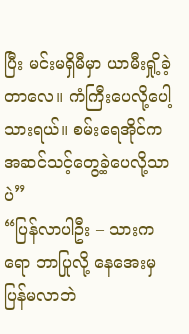ပြီး မင်းမရှိမီမှာ ယာမီးရှို့ခဲ့တာလေ။ ကံကြီးပေလို့ပေါ့ သားရယ်။ စမ်းရေအိုင်က အဆင်သင့်တွေ့ခဲ့ပေလို့သာပဲ”
“ပြန်လာပါဦး – သားကရော ဘာပြုလို့ နေအေးမှ ပြန်မလာဘဲ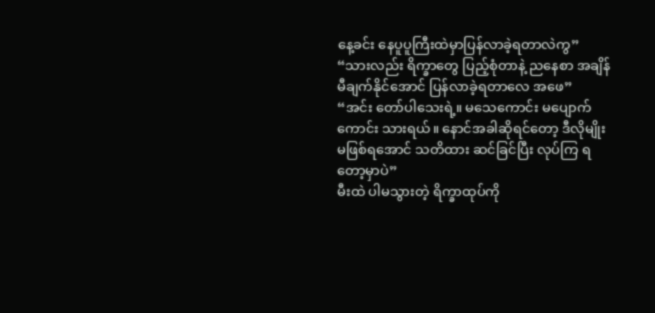နေ့ခင်း နေပူပူကြီးထဲမှာပြန်လာခဲ့ရတာလဲကွ”
“သားလည်း ရိက္ခာတွေ ပြည့်စုံတာနဲ့ ညနေစာ အချိန်မီချက်နိုင်အောင် ပြန်လာခဲ့ရတာလေ အဖေ”
“အင်း တော်ပါသေးရဲ့။ မသေကောင်း မပျောက်ကောင်း သားရယ်။ နောင်အခါဆိုရင်တော့ ဒီလိုမျိုးမဖြစ်ရအောင် သတိထား ဆင်ခြင်ပြီး လုပ်ကြ ရတော့မှာပဲ”
မီးထဲ ပါမသွားတဲ့ ရိက္ခာထုပ်ကို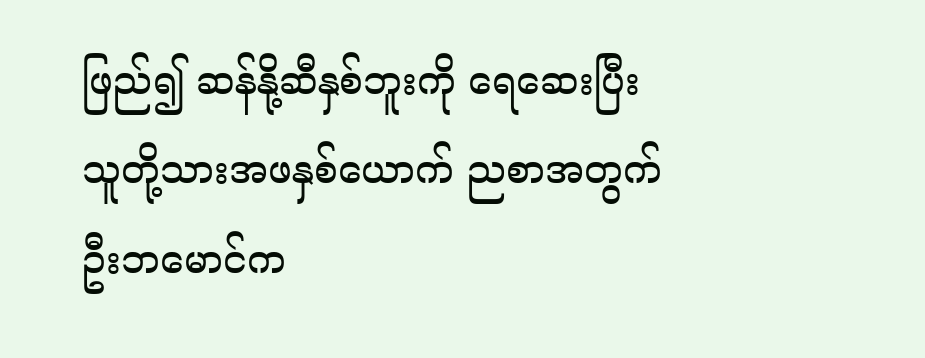ဖြည်၍ ဆန်နို့ဆီနှစ်ဘူးကို ရေဆေးပြီး သူတို့သားအဖနှစ်ယောက် ညစာအတွက် ဦးဘမောင်က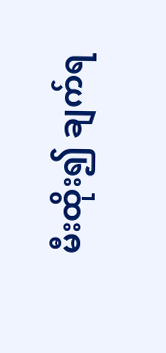မီးထိုး၍ ချက်ရ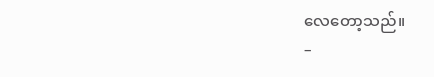လေတော့သည်။
–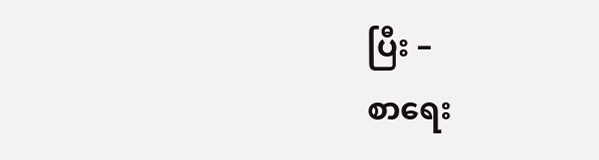ပြီး –
စာရေး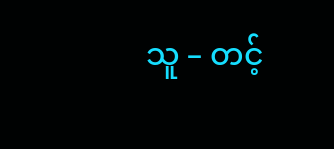သူ – တင့်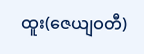ထူး(ဇေယျဝတီ)